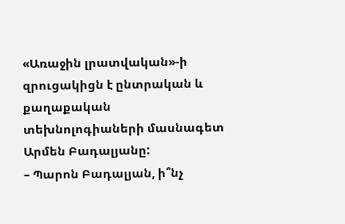«Առաջին լրատվական»-ի զրուցակիցն է ընտրական և քաղաքական տեխնոլոգիաների մասնագետ Արմեն Բադալյանը:
– Պարոն Բադալյան, ի՞նչ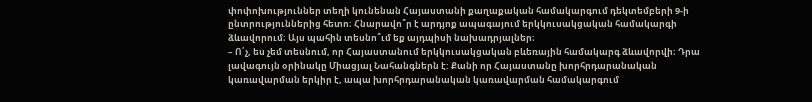փոփոխություններ տեղի կունենան Հայաստանի քաղաքական համակարգում դեկտեմբերի 9-ի ընտրություններից հետո։ Հնարավո՞ր է արդյոք ապագայում երկկուսակցական համակարգի ձևավորում։ Այս պահին տեսնո՞ւմ եք այդպիսի նախադրյալներ։
– Ո՛չ, ես չեմ տեսնում, որ Հայաստանում երկկուսակցական բևեռային համակարգ ձևավորվի։ Դրա լավագույն օրինակը Միացյալ Նահանգներն է: Քանի որ Հայաստանը խորհրդարանական կառավարման երկիր է, ապա խորհրդարանական կառավարման համակարգում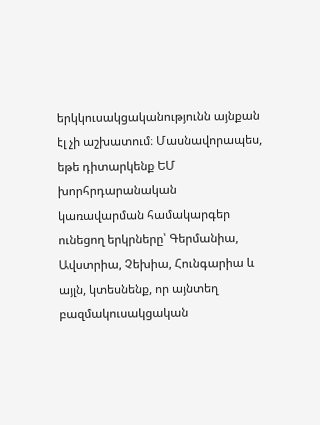երկկուսակցականությունն այնքան էլ չի աշխատում։ Մասնավորապես, եթե դիտարկենք ԵՄ խորհրդարանական կառավարման համակարգեր ունեցող երկրները՝ Գերմանիա, Ավստրիա, Չեխիա, Հունգարիա և այլն, կտեսնենք, որ այնտեղ բազմակուսակցական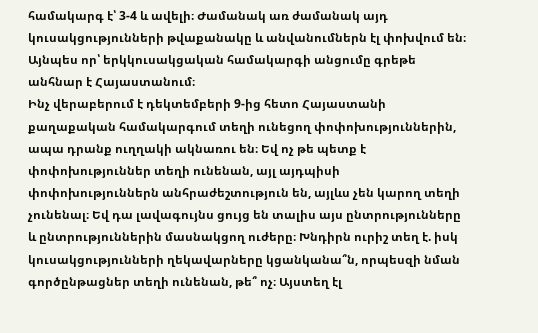համակարգ է՝ 3-4 և ավելի։ Ժամանակ առ ժամանակ այդ կուսակցությունների թվաքանակը և անվանումներն էլ փոխվում են։ Այնպես որ՝ երկկուսակցական համակարգի անցումը գրեթե անհնար է Հայաստանում։
Ինչ վերաբերում է դեկտեմբերի 9-ից հետո Հայաստանի քաղաքական համակարգում տեղի ունեցող փոփոխություններին, ապա դրանք ուղղակի ակնառու են։ Եվ ոչ թե պետք է փոփոխություններ տեղի ունենան, այլ այդպիսի փոփոխություններն անհրաժեշտություն են, այլևս չեն կարող տեղի չունենալ։ Եվ դա լավագույնս ցույց են տալիս այս ընտրությունները և ընտրություններին մասնակցող ուժերը։ Խնդիրն ուրիշ տեղ է. իսկ կուսակցությունների ղեկավարները կցանկանա՞ն, որպեսզի նման գործընթացներ տեղի ունենան, թե՞ ոչ։ Այստեղ էլ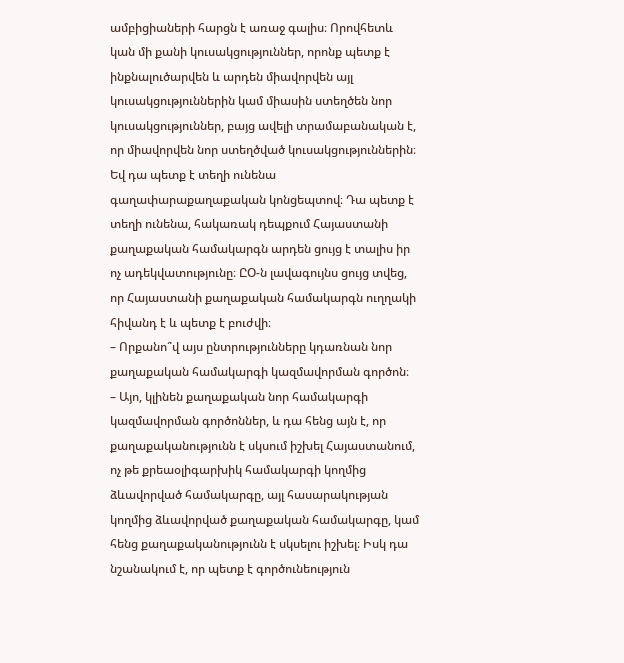ամբիցիաների հարցն է առաջ գալիս։ Որովհետև կան մի քանի կուսակցություններ, որոնք պետք է ինքնալուծարվեն և արդեն միավորվեն այլ կուսակցություններին կամ միասին ստեղծեն նոր կուսակցություններ, բայց ավելի տրամաբանական է, որ միավորվեն նոր ստեղծված կուսակցություններին։ Եվ դա պետք է տեղի ունենա գաղափարաքաղաքական կոնցեպտով։ Դա պետք է տեղի ունենա, հակառակ դեպքում Հայաստանի քաղաքական համակարգն արդեն ցույց է տալիս իր ոչ ադեկվատությունը։ ԸՕ-ն լավագույնս ցույց տվեց, որ Հայաստանի քաղաքական համակարգն ուղղակի հիվանդ է և պետք է բուժվի։
– Որքանո՞վ այս ընտրությունները կդառնան նոր քաղաքական համակարգի կազմավորման գործոն։
– Այո, կլինեն քաղաքական նոր համակարգի կազմավորման գործոններ, և դա հենց այն է, որ քաղաքականությունն է սկսում իշխել Հայաստանում, ոչ թե քրեաօլիգարխիկ համակարգի կողմից ձևավորված համակարգը, այլ հասարակության կողմից ձևավորված քաղաքական համակարգը, կամ հենց քաղաքականությունն է սկսելու իշխել։ Իսկ դա նշանակում է, որ պետք է գործունեություն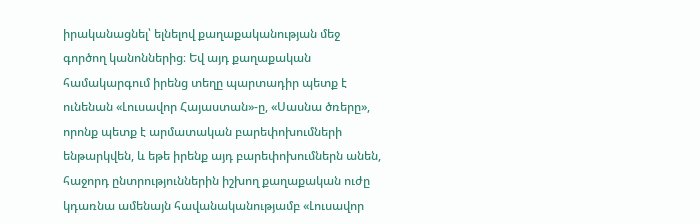իրականացնել՝ ելնելով քաղաքականության մեջ գործող կանոններից։ Եվ այդ քաղաքական համակարգում իրենց տեղը պարտադիր պետք է ունենան «Լուսավոր Հայաստան»-ը, «Սասնա ծռերը», որոնք պետք է արմատական բարեփոխումների ենթարկվեն, և եթե իրենք այդ բարեփոխումներն անեն, հաջորդ ընտրություններին իշխող քաղաքական ուժը կդառնա ամենայն հավանականությամբ «Լուսավոր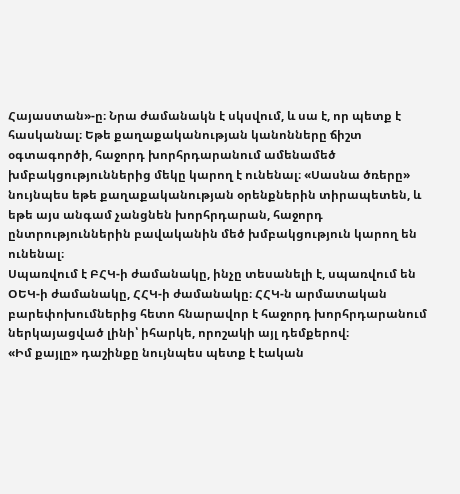Հայաստան»-ը։ Նրա ժամանակն է սկսվում, և սա է, որ պետք է հասկանալ։ Եթե քաղաքականության կանոնները ճիշտ օգտագործի, հաջորդ խորհրդարանում ամենամեծ խմբակցություններից մեկը կարող է ունենալ։ «Սասնա ծռերը» նույնպես եթե քաղաքականության օրենքներին տիրապետեն, և եթե այս անգամ չանցնեն խորհրդարան, հաջորդ ընտրություններին բավականին մեծ խմբակցություն կարող են ունենալ։
Սպառվում է ԲՀԿ-ի ժամանակը, ինչը տեսանելի է, սպառվում են ՕԵԿ-ի ժամանակը, ՀՀԿ-ի ժամանակը։ ՀՀԿ-ն արմատական բարեփոխումներից հետո հնարավոր է հաջորդ խորհրդարանում ներկայացված լինի՝ իհարկե, որոշակի այլ դեմքերով։
«Իմ քայլը» դաշինքը նույնպես պետք է էական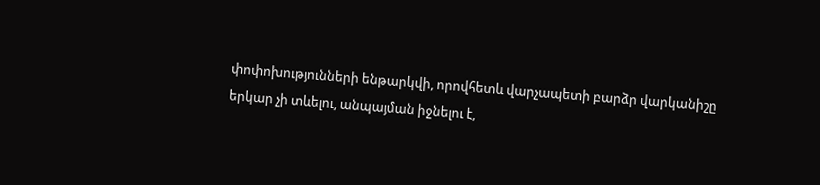փոփոխությունների ենթարկվի, որովհետև վարչապետի բարձր վարկանիշը երկար չի տևելու, անպայման իջնելու է,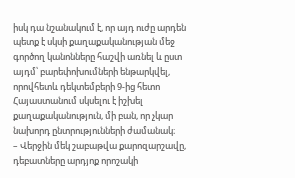իսկ դա նշանակում է, որ այդ ուժը արդեն պետք է սկսի քաղաքականության մեջ գործող կանոնները հաշվի առնել և ըստ այդմ՝ բարեփոխումների ենթարկվել, որովհետև դեկտեմբերի 9-ից հետո Հայաստանում սկսելու է իշխել քաղաքականություն, մի բան, որ չկար նախորդ ընտրությունների ժամանակ։
– Վերջին մեկ շաբաթվա քարոզարշավը, դեբատները արդյոք որոշակի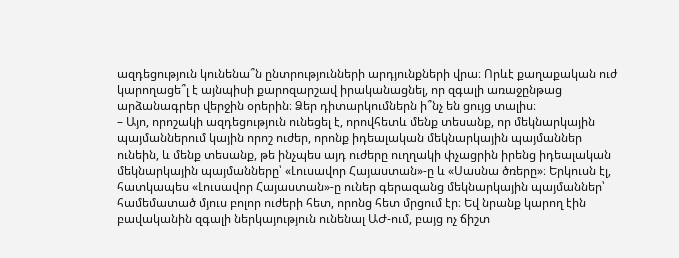ազդեցություն կունենա՞ն ընտրությունների արդյունքների վրա։ Որևէ քաղաքական ուժ կարողացե՞լ է այնպիսի քարոզարշավ իրականացնել, որ զգալի առաջընթաց արձանագրեր վերջին օրերին։ Ձեր դիտարկումներն ի՞նչ են ցույց տալիս։
– Այո, որոշակի ազդեցություն ունեցել է, որովհետև մենք տեսանք, որ մեկնարկային պայմաններում կային որոշ ուժեր, որոնք իդեալական մեկնարկային պայմաններ ունեին, և մենք տեսանք, թե ինչպես այդ ուժերը ուղղակի փչացրին իրենց իդեալական մեկնարկային պայմանները՝ «Լուսավոր Հայաստան»-ը և «Սասնա ծռերը»։ Երկուսն էլ, հատկապես «Լուսավոր Հայաստան»-ը ուներ գերազանց մեկնարկային պայմաններ՝ համեմատած մյուս բոլոր ուժերի հետ, որոնց հետ մրցում էր։ Եվ նրանք կարող էին բավականին զգալի ներկայություն ունենալ ԱԺ-ում, բայց ոչ ճիշտ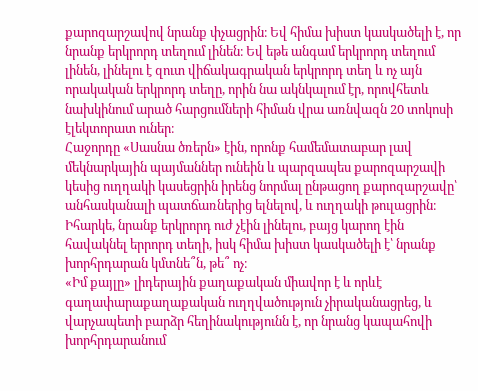քարոզարշավով նրանք փչացրին։ Եվ հիմա խիստ կասկածելի է, որ նրանք երկրորդ տեղում լինեն։ Եվ եթե անգամ երկրորդ տեղում լինեն, լինելու է զուտ վիճակագրական երկրորդ տեղ և ոչ այն որակական երկրորդ տեղը, որին նա ակնկալում էր, որովհետև նախկինում արած հարցումների հիման վրա առնվազն 20 տոկոսի էլեկտորատ ուներ։
Հաջորդը «Սասնա ծռերն» էին, որոնք համեմատաբար լավ մեկնարկային պայմաններ ունեին և պարզապես քարոզարշավի կեսից ուղղակի կասեցրին իրենց նորմալ ընթացող քարոզարշավը՝ անհասկանալի պատճառներից ելնելով, և ուղղակի թուլացրին։
Իհարկե, նրանք երկրորդ ուժ չէին լինելու, բայց կարող էին հավակնել երրորդ տեղի, իսկ հիմա խիստ կասկածելի է՝ նրանք խորհրդարան կմտնե՞ն, թե՞ ոչ։
«Իմ քայլը» լիդերային քաղաքական միավոր է և որևէ գաղափարաքաղաքական ուղղվածություն չիրականացրեց, և վարչապետի բարձր հեղինակությունն է, որ նրանց կապահովի խորհրդարանում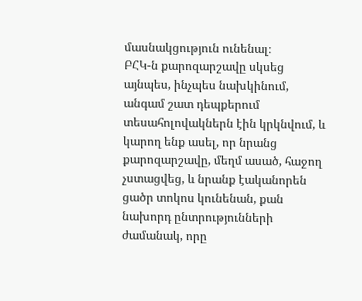մասնակցություն ունենալ։
ԲՀԿ-ն քարոզարշավը սկսեց այնպես, ինչպես նախկինում, անգամ շատ դեպքերում տեսահոլովակներն էին կրկնվում, և կարող ենք ասել, որ նրանց քարոզարշավը, մեղմ ասած, հաջող չստացվեց, և նրանք էականորեն ցածր տոկոս կունենան, քան նախորդ ընտրությունների ժամանակ, որը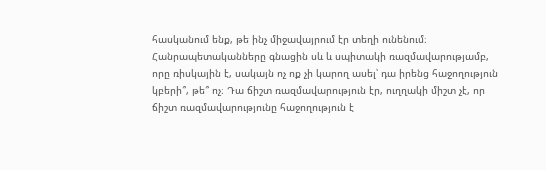հասկանում ենք, թե ինչ միջավայրում էր տեղի ունենում։
Հանրապետականները գնացին սև և սպիտակի ռազմավարությամբ, որը ռիսկային է, սակայն ոչ ոք չի կարող ասել՝ դա իրենց հաջողություն կբերի՞, թե՞ ոչ։ Դա ճիշտ ռազմավարություն էր, ուղղակի միշտ չէ, որ ճիշտ ռազմավարությունը հաջողություն է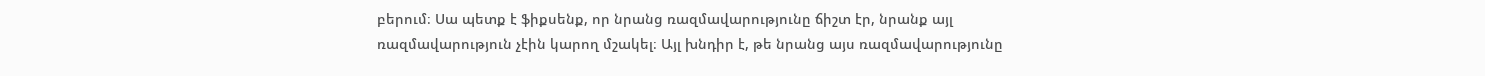բերում։ Սա պետք է ֆիքսենք, որ նրանց ռազմավարությունը ճիշտ էր, նրանք այլ ռազմավարություն չէին կարող մշակել։ Այլ խնդիր է, թե նրանց այս ռազմավարությունը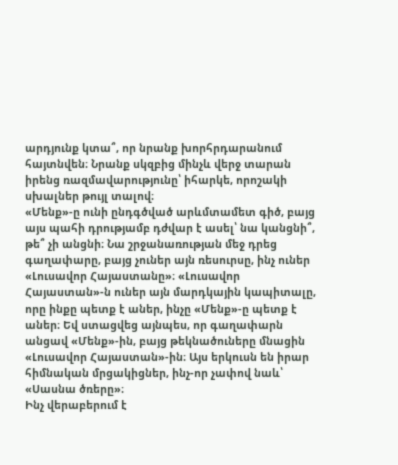արդյունք կտա՞, որ նրանք խորհրդարանում հայտնվեն։ Նրանք սկզբից մինչև վերջ տարան իրենց ռազմավարությունը՝ իհարկե, որոշակի սխալներ թույլ տալով։
«Մենք»-ը ունի ընդգծված արևմտամետ գիծ, բայց այս պահի դրությամբ դժվար է ասել՝ նա կանցնի՞, թե՞ չի անցնի։ Նա շրջանառության մեջ դրեց գաղափարը, բայց չուներ այն ռեսուրսը, ինչ ուներ «Լուսավոր Հայաստանը»։ «Լուսավոր Հայաստան»-ն ուներ այն մարդկային կապիտալը, որը ինքը պետք է աներ, ինչը «Մենք»-ը պետք է աներ։ Եվ ստացվեց այնպես, որ գաղափարն անցավ «Մենք»-ին, բայց թեկնածուները մնացին «Լուսավոր Հայաստան»-ին։ Այս երկուսն են իրար հիմնական մրցակիցներ, ինչ-որ չափով նաև՝ «Սասնա ծռերը»։
Ինչ վերաբերում է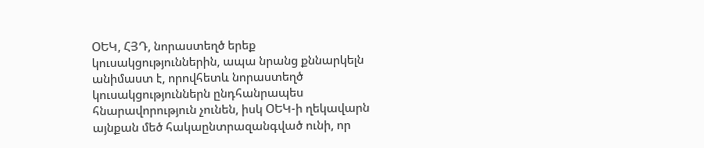ՕԵԿ, ՀՅԴ, նորաստեղծ երեք կուսակցություններին, ապա նրանց քննարկելն անիմաստ է, որովհետև նորաստեղծ կուսակցություններն ընդհանրապես հնարավորություն չունեն, իսկ ՕԵԿ-ի ղեկավարն այնքան մեծ հակաընտրազանգված ունի, որ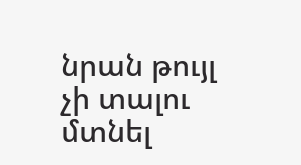նրան թույլ չի տալու մտնել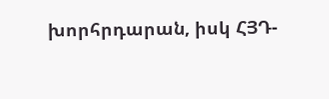խորհրդարան, իսկ ՀՅԴ-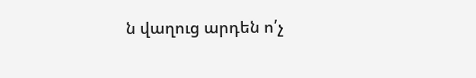ն վաղուց արդեն ո՛չ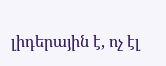լիդերային է, ոչ էլ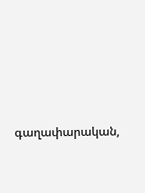գաղափարական,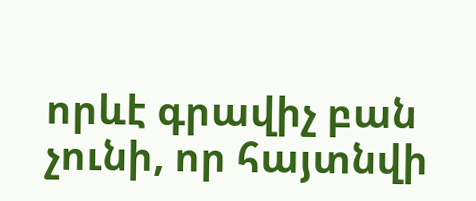որևէ գրավիչ բան չունի, որ հայտնվի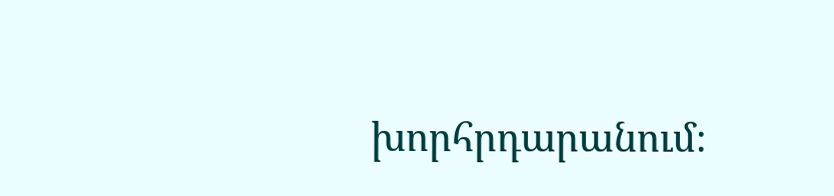խորհրդարանում։